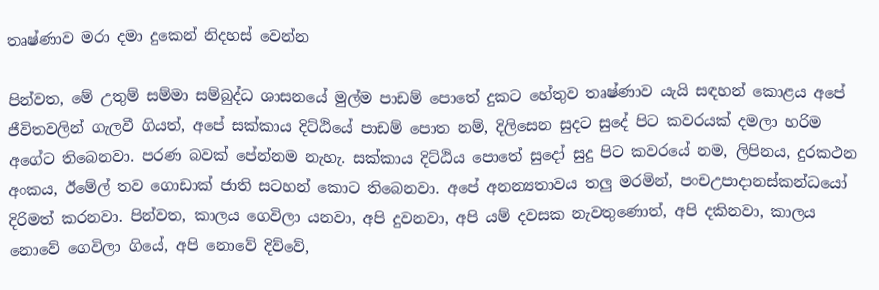තෘෂ්ණාව මරා දමා දුකෙන් නිදහස් වෙන්න

පින්වත, මේ උතුම් සම්මා සම්බුද්ධ ශාසනයේ මුල්ම පාඩම් පොතේ දුකට හේතුව තෘෂ්ණාව යැයි සඳහන් කොළය අපේ ජීවිතවලින් ගැලවී ගියත්, අපේ සක්කාය දිට්ඨියේ පාඩම් පොත නම්, දිලිසෙන සුදට සුදේ පිට කවරයක් දමලා හරිම අගේට තිබෙනවා. පරණ බවක් පේන්නම නැහැ. සක්කාය දිට්ඨිය පොතේ සුදෝ සුදු පිට කවරයේ නම, ලිපිනය, දුරකථන අංකය, ඊමේල් තව ගොඩාක් ජාති සටහන් කොට තිබෙනවා. අපේ අනන්‍යතාවය තලු මරමින්, පංචඋපාදානස්කන්ධයෝ දිරිමත් කරනවා. පින්වත, කාලය ගෙවිලා යනවා, අපි දුවනවා, අපි යම් දවසක නැවතුණොත්, අපි දකිනවා, කාලය නොවේ ගෙවිලා ගියේ, අපි නොවේ දිව්වේ,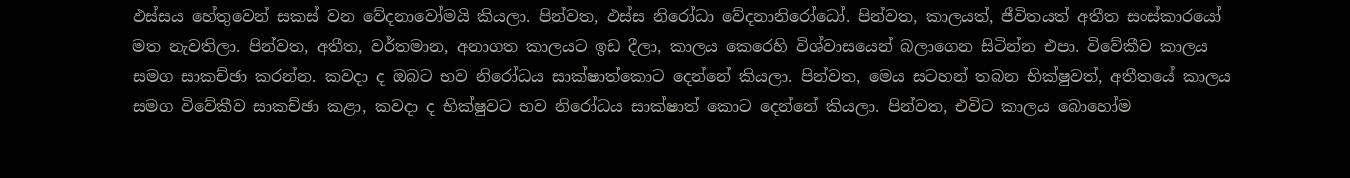ඵස්සය හේතුවෙන් සකස් වන වේදනාවෝමයි කියලා. පින්වත, ඵස්ස නිරෝධා වේදනානිරෝධෝ. පින්වත, කාලයත්, ජීවිතයත් අතීත සංස්කාරයෝ මත නැවතිලා. පින්වත, අතීත, වර්තමාන, අනාගත කාලයට ඉඩ දීලා, කාලය කෙරෙහි විශ්වාසයෙන් බලාගෙන සිටින්න එපා. විවේකීව කාලය සමග සාකච්ඡා කරන්න. කවදා ද ඔබට භව නිරෝධය සාක්ෂාත්කොට දෙන්නේ කියලා. පින්වත, මෙය සටහන් තබන භික්ෂුවත්, අතීතයේ කාලය සමග විවේකීව සාකච්ඡා කළා, කවදා ද භික්ෂුවට භව නිරෝධය සාක්ෂාත් කොට දෙන්නේ කියලා. පින්වත, එවිට කාලය බොහෝම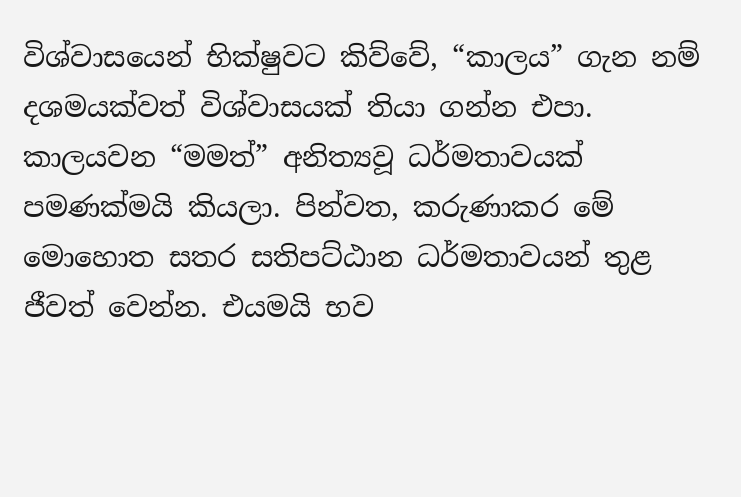විශ්වාසයෙන් භික්ෂුවට කිව්වේ, “කාලය” ගැන නම් දශමයක්වත් විශ්වාසයක් තියා ගන්න එපා. කාලයවන “මමත්” අනිත්‍යවූ ධර්මතාවයක් පමණක්මයි කියලා. පින්වත, කරුණාකර මේ මොහොත සතර සතිපට්ඨාන ධර්මතාවයන් තුළ ජීවත් වෙන්න. එයමයි භව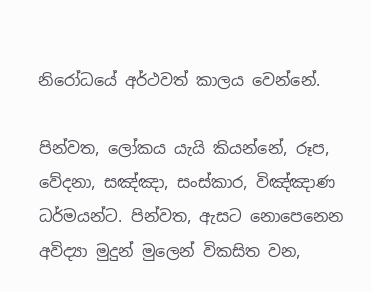නිරෝධයේ අර්ථවත් කාලය වෙන්නේ.

පින්වත, ලෝකය යැයි කියන්නේ, රූප, වේදනා, සඤ්ඤා, සංස්කාර, විඤ්ඤාණ ධර්මයන්ට. පින්වත, ඇසට නොපෙනෙන අවිද්‍යා මුදුන් මුලෙන් විකසිත වන,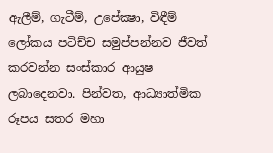ඇලීම්, ගැටීම්, උපේක්‍ෂා, විඳීම් ලෝකය පටිච්ච සමුප්පන්නව ජීවත් කරවන්න සංස්කාර ආයුෂ ලබාදෙනවා. පින්වත, ආධ්‍යාත්මික රූපය සතර මහා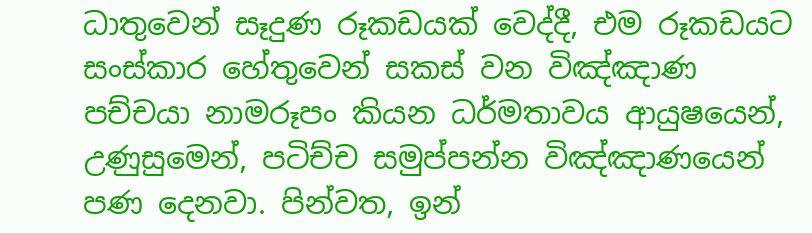ධාතුවෙන් සෑදුණ රූකඩයක් වෙද්දී, එම රූකඩයට සංස්කාර හේතුවෙන් සකස් වන විඤ්ඤාණ පච්චයා නාමරූපං කියන ධර්මතාවය ආයුෂයෙන්, උණුසුමෙන්, පටිච්ච සමුප්පන්න විඤ්ඤාණයෙන් පණ දෙනවා. පින්වත, ඉන්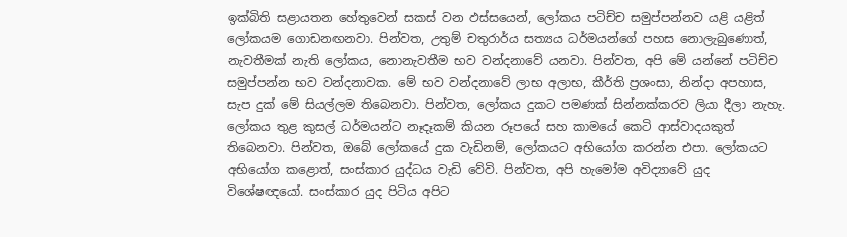ඉක්බිති සළායතන හේතුවෙන් සකස් වන ඵස්සයෙන්, ලෝකය පටිච්ච සමුප්පන්නව යළි යළිත් ලෝකයම ගොඩනඟනවා. පින්වත, උතුම් චතුරාර්ය සත්‍යය ධර්මයන්ගේ පහස නොලැබුණොත්, නැවතීමක් නැති ලෝකය, නොනැවතීම භව වන්දනාවේ යනවා. පින්වත, අපි මේ යන්නේ පටිච්ච සමුප්පන්න භව වන්දනාවක. මේ භව වන්දනාවේ ලාභ අලාභ, කීර්ති ප්‍රශංසා, නින්දා අපහාස, සැප දුක් මේ සියල්ලම තිබෙනවා. පින්වත, ලෝකය දුකට පමණක් සින්නක්කරව ලියා දීලා නැහැ. ලෝකය තුළ කුසල් ධර්මයන්ට නෑදෑකම් කියන රූපයේ සහ කාමයේ කෙටි ආස්වාදයකුත් තිබෙනවා. පින්වත, ඔබේ ලෝකයේ දුක වැඩිනම්, ලෝකයට අභියෝග කරන්න එපා. ලෝකයට අභියෝග කළොත්, සංස්කාර යුද්ධය වැඩි වේවි. පින්වත, අපි හැමෝම අවිද්‍යාවේ යුද විශේෂඥයෝ. සංස්කාර යුද පිටිය අපිට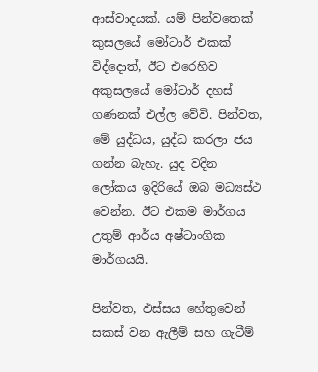ආස්වාදයක්. යම් පින්වතෙක් කුසලයේ මෝටාර් එකක් විද්දොත්, ඊට එරෙහිව අකුසලයේ මෝටාර් දහස් ගණනක් එල්ල වේවි. පින්වත, මේ යුද්ධය, යුද්ධ කරලා ජය ගන්න බැහැ. යුද වදින ලෝකය ඉදිරියේ ඔබ මධ්‍යස්ථ වෙන්න. ඊට එකම මාර්ගය උතුම් ආර්ය අෂ්ටාංගික මාර්ගයයි.

පින්වත, ඵස්සය හේතුවෙන් සකස් වන ඇලීම් සහ ගැටීම්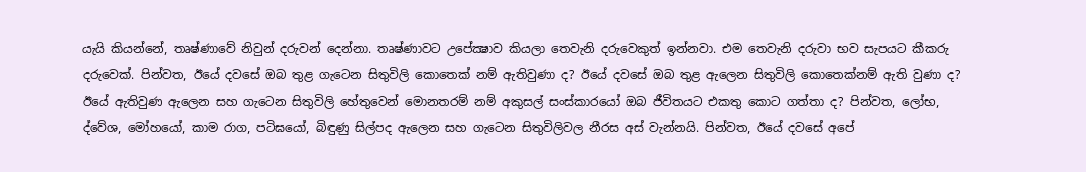යැයි කියන්නේ, තෘෂ්ණාවේ නිවුන් දරුවන් දෙන්නා. තෘෂ්ණාවට උපේක්‍ෂාව කියලා තෙවැනි දරුවෙකුත් ඉන්නවා. එම තෙවැනි දරුවා භව සැපයට කීකරු දරුවෙක්. පින්වත, ඊයේ දවසේ ඔබ තුළ ගැටෙන සිතුවිලි කොතෙක් නම් ඇතිවුණා ද? ඊයේ දවසේ ඔබ තුළ ඇලෙන සිතුවිලි කොතෙක්නම් ඇති වුණා ද? ඊයේ ඇතිවුණ ඇලෙන සහ ගැටෙන සිතුවිලි හේතුවෙන් මොනතරම් නම් අකුසල් සංස්කාරයෝ ඔබ ජීවිතයට එකතු කොට ගත්තා ද? පින්වත, ලෝභ, ද්වේශ, මෝහයෝ, කාම රාග, පටිඝයෝ, බිඳුණු සිල්පද ඇලෙන සහ ගැටෙන සිතුවිලිවල නීරස අස් වැන්නයි. පින්වත, ඊයේ දවසේ අපේ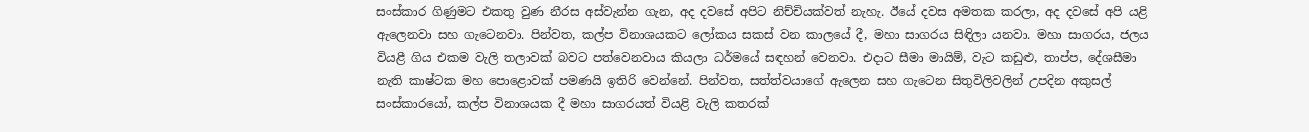සංස්කාර ගිණුමට එකතු වුණ නීරස අස්වැන්න ගැන, අද දවසේ අපිට නිච්චියක්වත් නැහැ. ඊයේ දවස අමතක කරලා, අද දවසේ අපි යළි ඇලෙනවා සහ ගැටෙනවා. පින්වත, කල්ප විනාශයකට ලෝකය සකස් වන කාලයේ දී, මහා සාගරය සිඳිලා යනවා. මහා සාගරය, ජලය වියළී ගිය එකම වැලි තලාවක් බවට පත්වෙනවාය කියලා ධර්මයේ සඳහන් වෙනවා. එදාට සීමා මායිම්, වැට කඩුළු, තාප්ප, දේශසීමා නැති කාෂ්ටක මහ පොළොවක් පමණයි ඉතිරි වෙන්නේ. පින්වත, සත්ත්වයාගේ ඇලෙන සහ ගැටෙන සිතුවිලිවලින් උපදින අකුසල් සංස්කාරයෝ, කල්ප විනාශයක දී මහා සාගරයත් වියළි වැලි කතරක්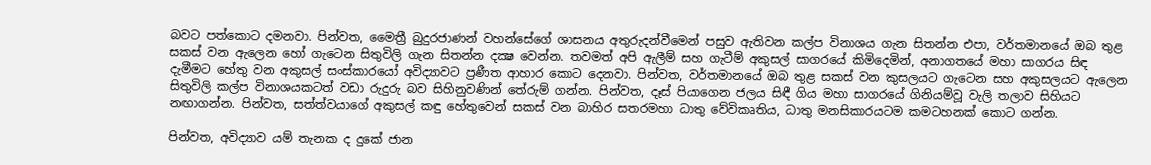බවට පත්කොට දමනවා. පින්වත, මෛත්‍රී බුදුරජාණන් වහන්සේගේ ශාසනය අතුරුදන්වීමෙන් පසුව ඇතිවන කල්ප විනාශය ගැන සිතන්න එපා, වර්තමානයේ ඔබ තුළ සකස් වන ඇලෙන හෝ ගැටෙන සිතුවිලි ගැන සිතන්න දක්‍ෂ වෙන්න. තවමත් අපි ඇලීම් සහ ගැටීම් අකුසල් සාගරයේ කිමිදෙමින්, අනාගතයේ මහා සාගරය සිඳ දැමීමට හේතු වන අකුසල් සංස්කාරයෝ අවිද්‍යාවට ප්‍රණීත ආහාර කොට දෙනවා. පින්වත, වර්තමානයේ ඔබ තුළ සකස් වන කුසලයට ගැටෙන සහ අකුසලයට ඇලෙන සිතුවිලි කල්ප විනාශයකටත් වඩා රුදුරු බව සිහිනුවණින් තේරුම් ගන්න. පින්වත, දෑස් පියාගෙන ජලය සිඳී ගිය මහා සාගරයේ ගිනියම්වූ වැලි තලාව සිහියට නඟාගන්න. පින්වත, සත්ත්වයාගේ අකුසල් කඳු හේතුවෙන් සකස් වන බාහිර සතරමහා ධාතු වේවිකෘතිය, ධාතු මනසිකාරයටම කමටහනක් කොට ගන්න.

පින්වත, අවිද්‍යාව යම් තැනක ද දුකේ ජාන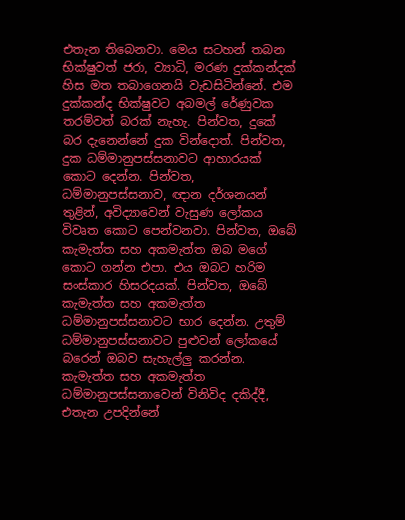එතැන තිබෙනවා. මෙය සටහන් තබන භික්ෂුවත් ජරා, ව්‍යාධි, මරණ දුක්කන්දක් හිස මත තබාගෙනයි වැඩසිටින්නේ. එම දුක්කන්ද භික්ෂුවට අබමල් රේණුවක තරම්වත් බරක් නැහැ. පින්වත, දුකේ බර දැනෙන්නේ දුක වින්දොත්. පින්වත, දුක ධම්මානුපස්සනාවට ආහාරයක් කොට දෙන්න. පින්වත, ධම්මානුපස්සනාව, ඥාන දර්ශනයන් තුළින්, අවිද්‍යාවෙන් වැසුණ ලෝකය විවෘත කොට පෙන්වනවා. පින්වත, ඔබේ කැමැත්ත සහ අකමැත්ත ඔබ මගේ කොට ගන්න එපා. එය ඔබට හරිම සංස්කාර හිසරදයක්. පින්වත, ඔබේ කැමැත්ත සහ අකමැත්ත ධම්මානුපස්සනාවට භාර දෙන්න. උතුම් ධම්මානුපස්සනාවට පුළුවන් ලෝකයේ බරෙන් ඔබව සැහැල්ලු කරන්න. කැමැත්ත සහ අකමැත්ත ධම්මානුපස්සනාවෙන් විනිවිද දකිද්දී, එතැන උපදින්නේ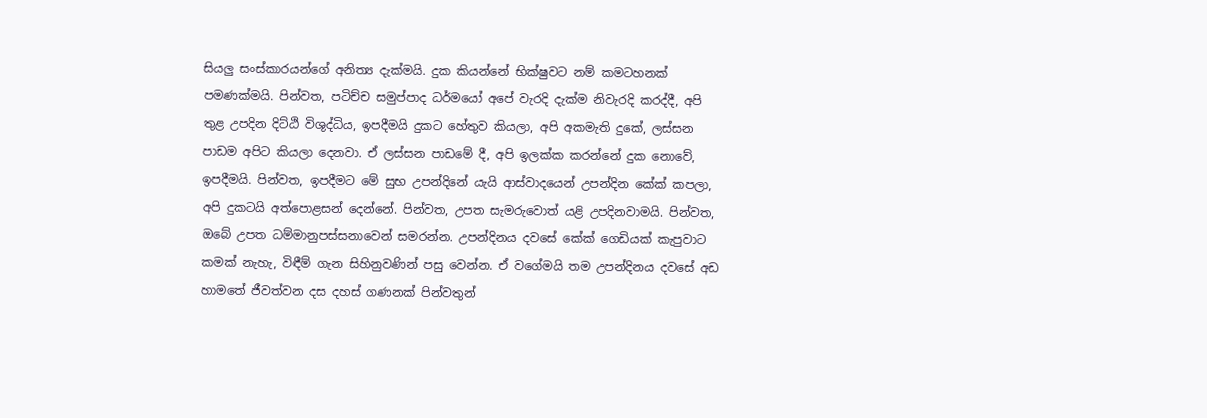සියලු සංස්කාරයන්ගේ අනිත්‍ය දැක්මයි. දුක කියන්නේ භික්ෂුවට නම් කමටහනක් පමණක්මයි. පින්වත, පටිච්ච සමුප්පාද ධර්මයෝ අපේ වැරදි දැක්ම නිවැරදි කරද්දී, අපි තුළ උපදින දිට්ඨි විශුද්ධිය, ඉපදීමයි දුකට හේතුව කියලා, අපි අකමැති දුකේ, ලස්සන පාඩම අපිට කියලා දෙනවා. ඒ ලස්සන පාඩමේ දී, අපි ඉලක්ක කරන්නේ දුක නොවේ, ඉපදීමයි. පින්වත, ඉපදීමට මේ සුභ උපන්දිනේ යැයි ආස්වාදයෙන් උපන්දින කේක් කපලා, අපි දුකටයි අත්පොළසන් දෙන්නේ. පින්වත, උපත සැමරුවොත් යළි උපදිනවාමයි. පින්වත, ඔබේ උපත ධම්මානුපස්සනාවෙන් සමරන්න. උපන්දිනය දවසේ කේක් ගෙඩියක් කැපුවාට කමක් නැහැ, විඳීම් ගැන සිහිනුවණින් පසු වෙන්න. ඒ වගේමයි තම උපන්දිනය දවසේ අඩ හාමතේ ජීවත්වන දස දහස් ගණනක් පින්වතුන්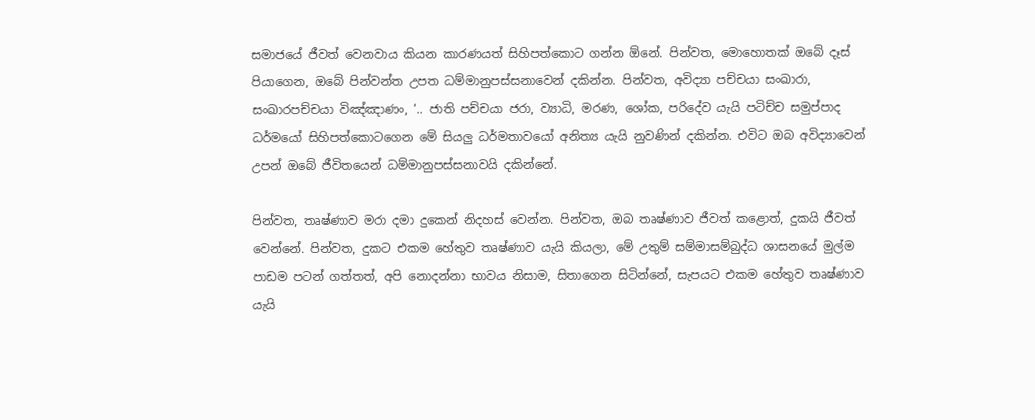සමාජයේ ජීවත් වෙනවාය කියන කාරණයත් සිහිපත්කොට ගන්න ඕනේ. පින්වත, මොහොතක් ඔබේ දෑස් පියාගෙන, ඔබේ පින්වන්ත උපත ධම්මානුපස්සනාවෙන් දකින්න. පින්වත, අවිද්‍යා පච්චයා සංඛාරා, සංඛාරපච්චයා විඤ්ඤාණං, ‘.. ජාති පච්චයා ජරා, ව්‍යාධි, මරණ, ශෝක, පරිදේව යැයි පටිච්ච සමුප්පාද ධර්මයෝ සිහිපත්කොටගෙන මේ සියලු ධර්මතාවයෝ අනිත්‍ය යැයි නුවණින් දකින්න. එවිට ඔබ අවිද්‍යාවෙන් උපන් ඔබේ ජීවිතයෙන් ධම්මානුපස්සනාවයි දකින්නේ.

පින්වත, තෘෂ්ණාව මරා දමා දුකෙන් නිදහස් වෙන්න. පින්වත, ඔබ තෘෂ්ණාව ජීවත් කළොත්, දුකයි ජීවත් වෙන්නේ. පින්වත, දුකට එකම හේතුව තෘෂ්ණාව යැයි කියලා, මේ උතුම් සම්මාසම්බුද්ධ ශාසනයේ මුල්ම පාඩම පටන් ගත්තත්, අපි නොදන්නා භාවය නිසාම, සිතාගෙන සිටින්නේ, සැපයට එකම හේතුව තෘෂ්ණාව යැයි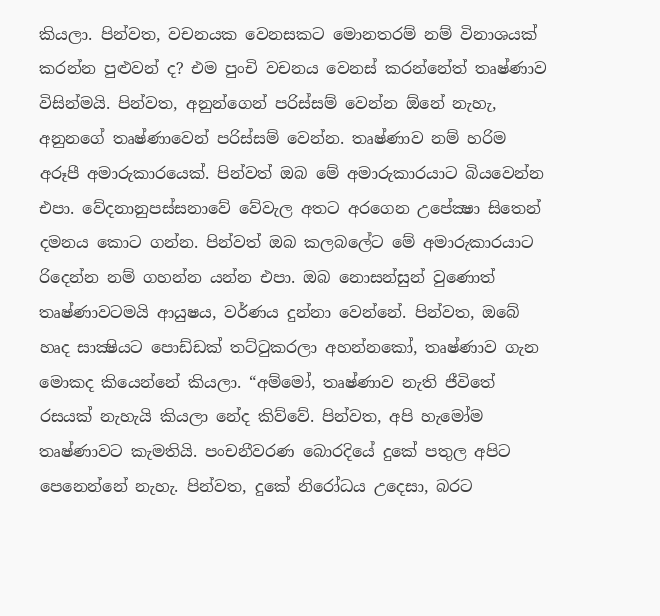කියලා. පින්වත, වචනයක වෙනසකට මොනතරම් නම් විනාශයක් කරන්න පුළුවන් ද? එම පුංචි වචනය වෙනස් කරන්නේත් තෘෂ්ණාව විසින්මයි. පින්වත, අනුන්ගෙන් පරිස්සම් වෙන්න ඕනේ නැහැ, අනුනගේ තෘෂ්ණාවෙන් පරිස්සම් වෙන්න. තෘෂ්ණාව නම් හරිම අරූපී අමාරුකාරයෙක්. පින්වත් ඔබ මේ අමාරුකාරයාට බියවෙන්න එපා. වේදනානුපස්සනාවේ වේවැල අතට අරගෙන උපේක්‍ෂා සිතෙන් දමනය කොට ගන්න. පින්වත් ඔබ කලබලේට මේ අමාරුකාරයාට රිදෙන්න නම් ගහන්න යන්න එපා. ඔබ නොසන්සුන් වුණොත් තෘෂ්ණාවටමයි ආයුෂය, වර්ණය දුන්නා වෙන්නේ. පින්වත, ඔබේ හෘද සාක්‍ෂියට පොඩ්ඩක් තට්ටුකරලා අහන්නකෝ, තෘෂ්ණාව ගැන මොකද කියෙන්නේ කියලා. “අම්මෝ, තෘෂ්ණාව නැති ජීවිතේ රසයක් නැහැයි කියලා නේද කිව්වේ. පින්වත, අපි හැමෝම තෘෂ්ණාවට කැමතියි. පංචනීවරණ බොරදියේ දුකේ පතුල අපිට පෙනෙන්නේ නැහැ. පින්වත, දුකේ නිරෝධය උදෙසා, බරට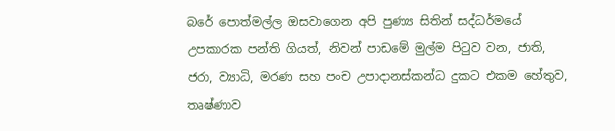බරේ පොත්මල්ල ඔසවාගෙන අපි පුණ්‍ය සිතින් සද්ධර්මයේ උපකාරක පන්ති ගියත්, නිවන් පාඩමේ මුල්ම පිටුව වන, ජාති, ජරා, ව්‍යාධි, මරණ සහ පංච උපාදානස්කන්ධ දුකට එකම හේතුව, තෘෂ්ණාව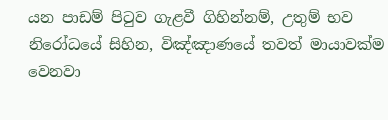යන පාඩම් පිටුව ගැළවී ගිහින්නම්, උතුම් භව නිරෝධයේ සිහින, විඤ්ඤාණයේ තවත් මායාවක්ම වෙනවා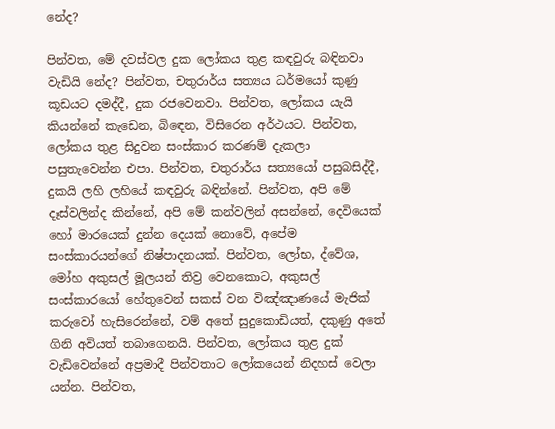නේද?

පින්වත, මේ දවස්වල දුක ලෝකය තුළ කඳවුරු බඳිනවා වැඩියි නේද? පින්වත, චතුරාර්ය සත්‍යය ධර්මයෝ කුණු කූඩයට දමද්දී, දුක රජවෙනවා. පින්වත, ලෝකය යැයි කියන්නේ කැඩෙන, බිඳෙන, විසිරෙන අර්ථයට. පින්වත, ලෝකය තුළ සිදුවන සංස්කාර කරණම් දැකලා පසුතැවෙන්න එපා. පින්වත, චතුරාර්ය සත්‍යයෝ පසුබසිද්දී, දුකයි ලහි ලහියේ කඳවුරු බඳින්නේ. පින්වත, අපි මේ දෑස්වලින්ද කින්නේ, අපි මේ කන්වලින් අසන්නේ, දෙවියෙක් හෝ මාරයෙක් දුන්න දෙයක් නොවේ, අපේම සංස්කාරයන්ගේ නිෂ්පාදනයක්. පින්වත, ලෝභ, ද්වේශ, මෝහ අකුසල් මූලයන් තිව්‍ර වෙනකොට, අකුසල් සංස්කාරයෝ හේතුවෙන් සකස් වන විඤ්ඤාණයේ මැජික් කරුවෝ හැසිරෙන්නේ, වම් අතේ සුදුකොඩියත්, දකුණු අතේ ගිනි අවියත් තබාගෙනයි. පින්වත, ලෝකය තුළ දුක් වැඩිවෙන්නේ අප්‍රමාදී පින්වතාට ලෝකයෙන් නිදහස් වෙලා යන්න. පින්වත,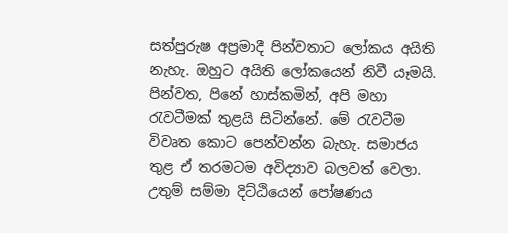සත්පුරුෂ අප්‍රමාදී පින්වතාට ලෝකය අයිති නැහැ. ඔහුට අයිති ලෝකයෙන් නිවී යෑමයි. පින්වත, පිනේ හාස්කමින්, අපි මහා රැවටීමක් තුළයි සිටින්නේ. මේ රැවටීම විවෘත කොට පෙන්වන්න බැහැ. සමාජය තුළ ඒ තරමටම අවිද්‍යාව බලවත් වෙලා. උතුම් සම්මා දිට්ඨියෙන් පෝෂණය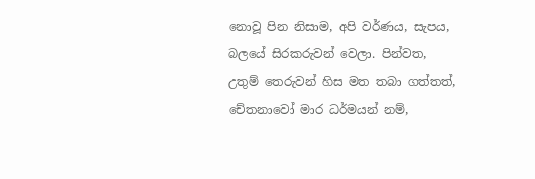නොවූ පින නිසාම, අපි වර්ණය, සැපය, බලයේ සිරකරුවන් වෙලා. පින්වත, උතුම් තෙරුවන් හිස මත තබා ගත්තත්, චේතනාවෝ මාර ධර්මයන් නම්,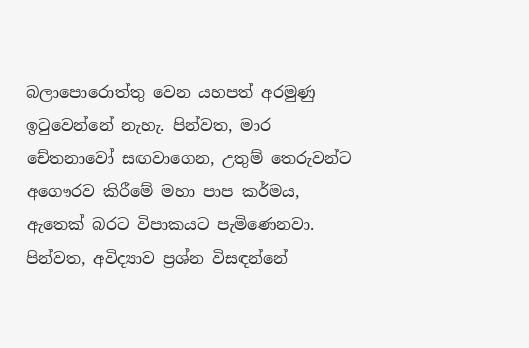බලාපොරොත්තු වෙන යහපත් අරමුණු ඉටුවෙන්නේ නැහැ. පින්වත, මාර චේතනාවෝ සඟවාගෙන, උතුම් තෙරුවන්ට අගෞරව කිරීමේ මහා පාප කර්මය, ඇතෙක් බරට විපාකයට පැමිණෙනවා. පින්වත, අවිද්‍යාව ප්‍රශ්න විසඳන්නේ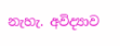නැහැ. අවිද්‍යාව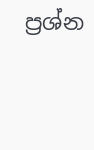ප්‍රශ්න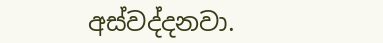අස්වද්දනවා.